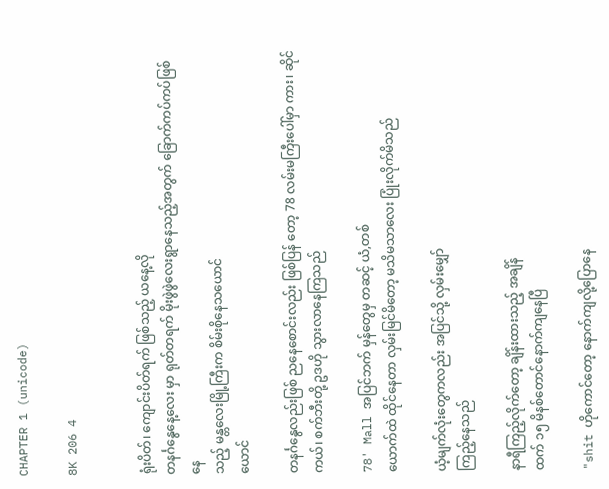CHAPTER 1 (unicode)

8K 206 4


ရုံးပိတ်၊ ကျောင်းပိတ်ရက် ဖြစ်သည့် ယနေ့လို
တနင်္ဂနွေနေ့လေး မှာ ရုတ်တရက် မိုးဖွဲဖွဲလေးရွာနေသည့်အတွက် ခြောက်ကပ်ကပ်ဖြစ်နေ
သည့် မန္တလေးမြို့ကြီးက စိမ်းစိုနေသယောင်
ယောင်

တနင်္ဂနွေလည်းဖြစ် ညနေစောင်းလည်း ဖြစ်ပြန်‌ တော့ 78 လမ်းမကြီးပေါ်မှာ ကား၊ ဆိုင်ကယ်၊ စက်ဘီးတို့ ဥဒဟို သွားလာနေကြသည်

78' Mall အပြင်ဘက် မှန်တွေမှ တဆင့် ယံ,တစ်
ယောက်ထဲ ထိုင်နေတာ လှမ်းမြင်မိတော့ မသိမသာလေး ပြုံးလိုက်မိသည်

ယံ့မျက်လုံးတွေကလည်း အပြင်သို့ လှမ်းမျှော်
ကြည့်နေသည်

နာရီကြည့်လိုက်တော့ ချိန်းထားသည့် အချိန်
ထက် ၁၅ မိနစ်တောင်နောက်ကျနေပြီ

"shit ဟိုကောင်တော့ နောက်ကျလို့ပြောနေ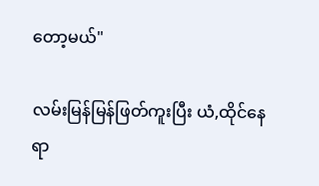တော့မယ်"

လမ်းမြန်မြန်ဖြတ်ကူးပြီး ယံ,ထိုင်နေရာ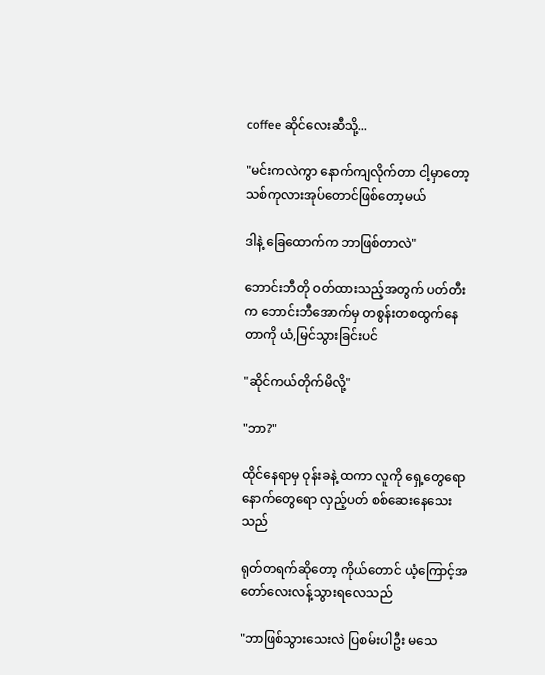coffee ဆိုင်လေးဆီသို့...

"မင်းကလဲကွာ နောက်ကျလိုက်တာ ငါ့မှာတော့ သစ်ကုလားအုပ်တောင်ဖြစ်တော့မယ်

ဒါနဲ့ ခြေထောက်က ဘာဖြစ်တာလဲ"

ဘောင်းဘီတို ဝတ်ထားသည့်အတွက် ပတ်တီးက ဘောင်းဘီအောက်မှ တစွန်းတစထွက်နေတာကို ယံ,မြင်သွားခြင်းပင်

"ဆိုင်ကယ်တိုက်မိလို့"

"ဘာ?"

ထိုင်‌နေရာမှ ဝုန်းခနဲ့ ထကာ လူကို ရှေ့တွေရော နောက်တွေရော လှည့်ပတ် စစ်ဆေးနေသေးသည်

ရုတ်တရက်ဆိုတော့ ကိုယ်တောင် ယံ့ကြောင့်အတော်လေးလန့်သွားရလေသည်

"ဘာဖြစ်သွားသေးလဲ ပြစမ်းပါဦး မသေ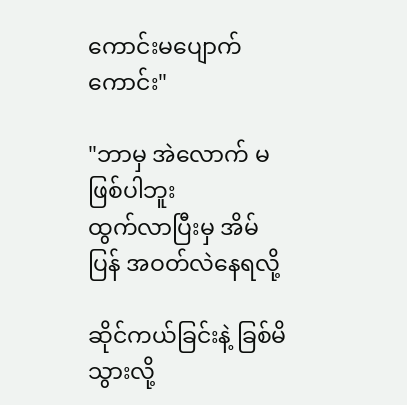ကောင်းမပျောက်ကောင်း"

"ဘာမှ အဲလောက် မဖြစ်ပါဘူး
ထွက်လာပြီးမှ အိမ်ပြန် အဝတ်လဲနေရလို့

ဆိုင်ကယ်ခြင်းနဲ့ ခြစ်မိသွားလို့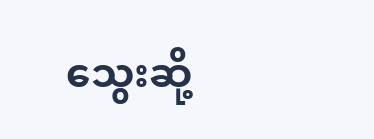သွေးဆို့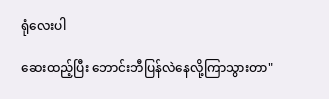ရုံလေးပါ

ဆေးထည့်ပြီး ဘောင်းဘီပြန်လဲနေလို့ကြာသွားတာ"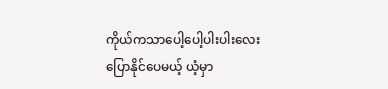ကိုယ်ကသာပေါ့ပေါ့ပါးပါးလေးပြောနိုင်ပေမယ့် ယံ့မှာ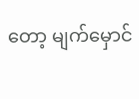တော့ မျက်မှောင်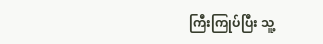ကြီးကြုပ်ပြီး သူ့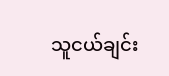သူငယ်ချင်း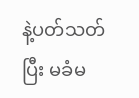နဲ့ပတ်သတ်ပြီး မခံမ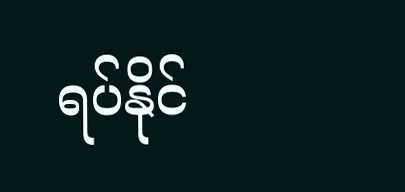ရပ်နိုင်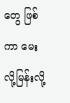တွေ ဖြစ်ကာ မေးလို့မြန်းလို့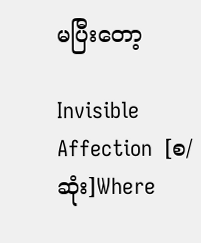မပြီးတော့

Invisible Affection  [စ/ဆုံး]Where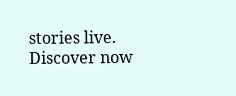stories live. Discover now